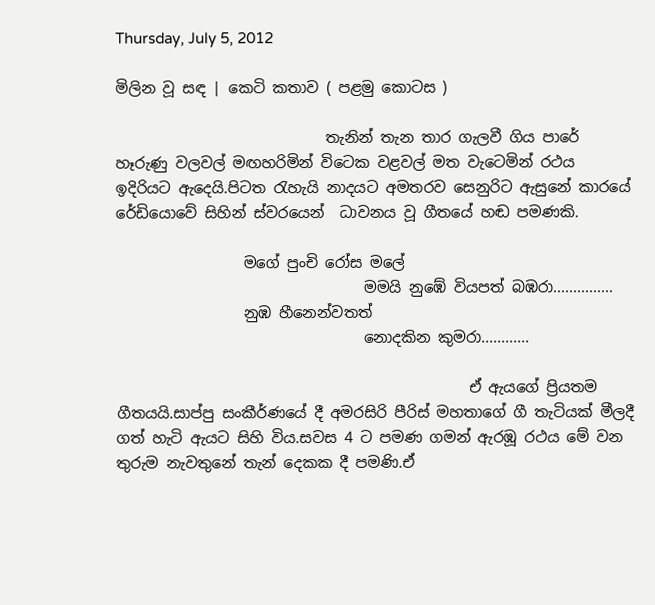Thursday, July 5, 2012

මිලින වූ සඳ | කෙටි කතාව ( පළමු කොටස )

                            තැනින් තැන තාර ගැලවී ගිය පාරේ හෑරුණු වලවල් මඟහරිමින් විටෙක වළවල් මත වැටෙමින් රථය ඉදිරියට ඇදෙයි.පිටත රැහැයි නාදයට අමතරව සෙනුරිට ඇසුනේ කාරයේ රේඩියොවේ සිහින් ස්වරයෙන්  ධාවනය වූ ගීතයේ හඬ පමණකි.

                 මගේ පුංචි රෝස මලේ
                                 මමයි නුඹේ වියපත් බඹරා...............
                 නුඹ හීනෙන්වතත්
                                 නොදකින කුමරා............

                                               ඒ ඇයගේ ප්‍රියතම ගීතයයි.සාප්පු සංකීර්ණයේ දී අමරසිරි පීරිස් මහතාගේ ගී තැටියක් මීලදී ගත් හැටි ඇයට සිහි විය.සවස 4 ට පමණ ගමන් ඇරඹූ රථය මේ වන තුරුම නැවතුනේ තැන් දෙකක දී පමණි.ඒ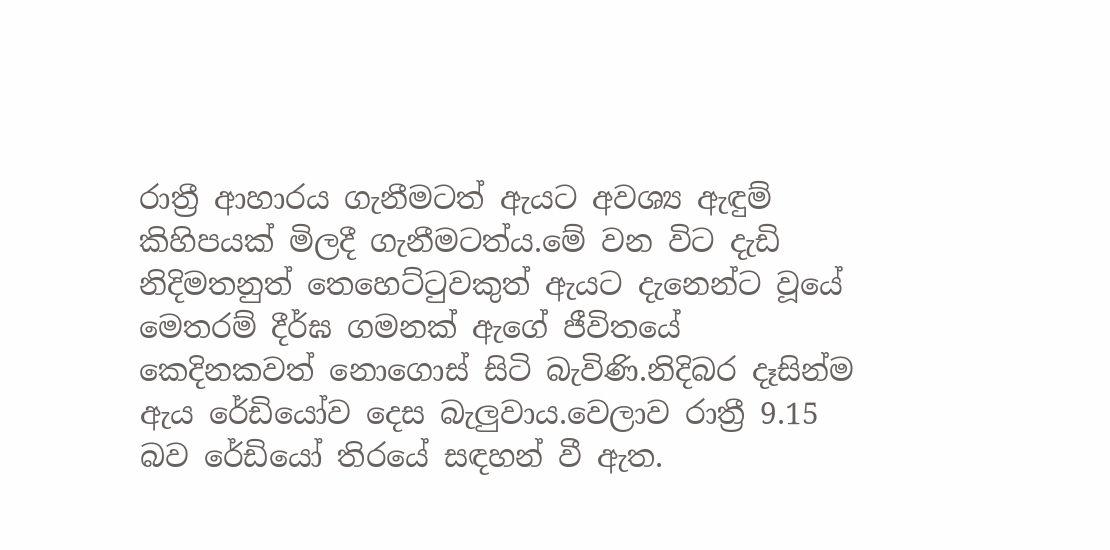රාත්‍රී ආහාරය ගැනීමටත් ඇයට අවශ්‍ය ඇඳුම් කිහිපයක් මිලදී ගැනීමටත්ය.මේ වන විට දැඩි නිදිමතනුත් තෙහෙට්ටුවකුත් ඇයට දැනෙන්ට වූයේ මෙතරම් දීර්ඝ ගමනක් ඇගේ ජීවිතයේ කෙදිනකවත් නොගොස් සිටි බැවිණි.නිදිබර දෑසින්ම ඇය රේඩියෝව දෙස බැලුවාය.වෙලාව රාත්‍රී 9.15 බව රේඩියෝ තිරයේ සඳහන් වී ඇත.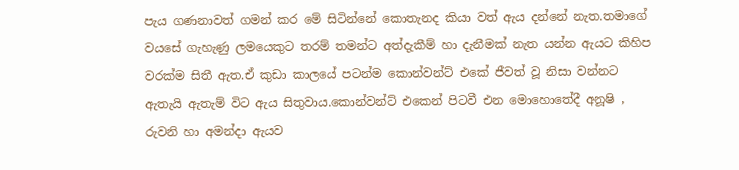පැය ගණනාවත් ගමන් කර මේ සිටින්නේ කොතැනද කියා වත් ඇය දන්නේ නැත.තමාගේ වයසේ ගැහැණු ලමයෙකුට තරම් තමන්ට අත්දැකීම් හා දැනීමක් නැත යන්න ඇයට කිහිප වරක්ම සිතී ඇත.ඒ කුඩා කාලයේ පටන්ම කොන්වන්ට් එකේ ජීවත් වූ නිසා වන්නට ඇතැයි ඇතැම් විට ඇය සිතුවාය.කොන්වන්ට් එකෙන් පිටවී එන මොහොතේදී අනූෂි , රුවනි හා අමන්දා ඇයව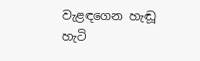වැළඳගෙන හැඬූ හැටි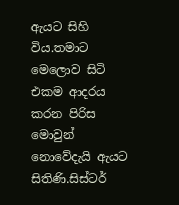ඇයට සිහි විය.තමාට මෙලොව සිටි එකම ආදරය කරන පිරිස මොවුන් නොවේදැයි ඇයට සිතිණි.සිස්ටර්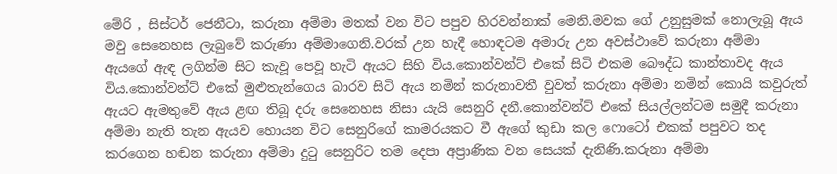මේරි , සිස්ටර් ජෙනීටා, කරුනා අම්මා මතක් වන විට පපුව හිරවන්නාක් මෙනි.මවක ගේ උනුසුමක් නොලැබූ ඇය මවු සෙනෙහස ලැබුවේ කරුණා අම්මාගෙනි.වරක් උන හැදී හොඳටම අමාරු උන අවස්ථාවේ කරුනා අම්මා ඇයගේ ඇඳ ලගින්ම සිට කැවූ පෙවූ හැටි ඇයට සිහි විය.කොන්වන්ට් එකේ සිටි එකම බෞද්ධ කාන්තාවද ඇය විය.කොන්වන්ට් එකේ මුළුතැන්ගෙය බාරව සිටි ඇය නමින් කරුනාවතී වුවත් කරුනා අම්මා නමින් කොයි කවුරුත් ඇයට ඇමතුවේ ඇය ළඟ තිබූ දරු සෙනෙහස නිසා යැයි සෙනුරි දනී.කොන්වන්ට් එකේ සියල්ලන්ටම සමුදී කරුනා අම්මා නැති තැන ඇයව හොයන විට සෙනුරිගේ කාමරයකට වී ඇගේ කුඩා කල ෆොටෝ එකක් පපුවට තද කරගෙන හඬන කරුනා අම්මා දුටු සෙනුරිට තම දෙපා අප්‍රාණික වන සෙයක් දැනිණි.කරුනා අම්මා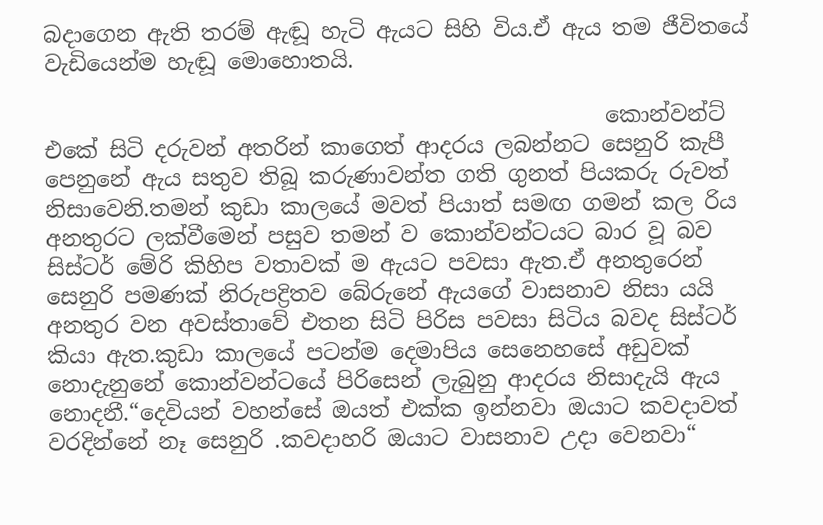බදාගෙන ඇති තරම් ඇඬූ හැටි ඇයට සිහි විය.ඒ ඇය තම ජීවිතයේ වැඩියෙන්ම හැඬූ මොහොතයි.

                                                   කොන්වන්ට් එකේ සිටි දරුවන් අතරින් කාගෙත් ආදරය ලබන්නට සෙනුරි කැපී පෙනුනේ ඇය සතුව තිබූ කරුණාවන්ත ගති ගුනත් පියකරු රුවත් නිසාවෙනි.තමන් කුඩා කාලයේ මවත් පියාත් සමඟ ගමන් කල රිය අනතුරට ලක්වීමෙන් පසුව තමන් ව කොන්වන්ටයට බාර වූ බව සිස්ටර් මේරි කිහිප වතාවක් ම ඇයට පවසා ඇත.ඒ අනතුරෙන් සෙනුරි පමණක් නිරුපද්‍රිතව බේරුනේ ඇයගේ වාසනාව නිසා යයි අනතුර වන අවස්තාවේ එතන සිටි පිරිස පවසා සිටිය බවද සිස්ටර් කියා ඇත.කුඩා කාලයේ පටන්ම දෙමාපිය සෙනෙහසේ අඩුවක් නොදැනුනේ කොන්වන්ටයේ පිරිසෙන් ලැබුනු ආදරය නිසාදැයි ඇය නොදනී.“දෙවියන් වහන්සේ ඔයත් එක්ක ඉන්නවා ඔයාට කවදාවත් වරදින්නේ නෑ සෙනුරි .කවදාහරි ඔයාට වාසනාව උදා වෙනවා“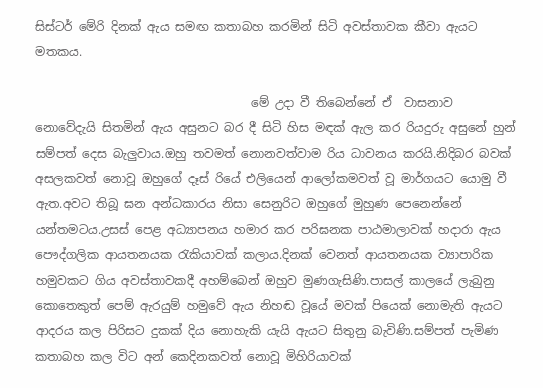සිස්ටර් මේරි දිනක් ඇය සමඟ කතාබහ කරමින් සිටි අවස්තාවක කීවා ඇයට මතකය.

                                    මේ උදා වී තිබෙන්නේ ඒ  වාසනාව නොවේදැයි සිතමින් ඇය අසුනට බර දී සිටි හිස මඳක් ඇල කර රියදුරු අසුනේ හුන් සම්පත් දෙස බැලුවාය.ඔහු තවමත් නොනවත්වාම රිය ධාවනය කරයි.නිදිබර බවක් අසලකවත් නොවූ ඔහුගේ දෑස් රියේ එලියෙන් ආලෝකමවත් වූ මාර්ගයට යොමු වී ඇත.අවට තිබූ ඝන අන්ධකාරය නිසා සෙනුරිට ඔහුගේ මුහුණ පෙනෙන්නේ යන්තමටය.උසස් පෙළ අධ්‍යාපනය හමාර කර පරිඝනක පාඨමාලාවක් හදාරා ඇය පෞද්ගලික ආයතනයක රැකියාවක් කලාය.දිනක් වෙනත් ආයතනයක ව්‍යාපාරික හමුවකට ගිය අවස්තාවකදී අහම්බෙන් ඔහුව මුණගැසිණි.පාසල් කාලයේ ලැබුනු කොතෙකුත් පෙම් ඇරයුම් හමුවේ ඇය නිහඬ වූයේ මවක් පියෙක් නොමැති ඇයට ආදරය කල පිරිසට දුකක් දිය නොහැකි යැයි ඇයට සිතුනු බැවිණි.සම්පත් පැමිණ කතාබහ කල විට අන් කෙදිනකවත් නොවූ මිහිරියාවක්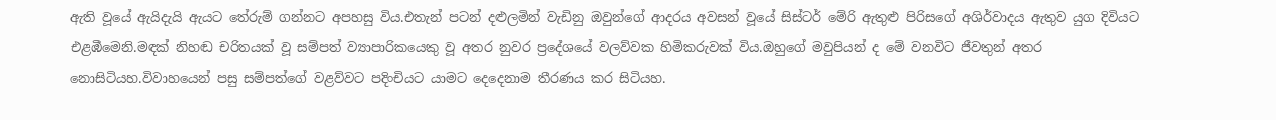ඇති වූයේ ඇයිදැයි ඇයට තේරුම් ගන්නට අපහසු විය.එතැන් පටන් දළුලමින් වැඩිනු ඔවුන්ගේ ආදරය අවසන් වූයේ සිස්ටර් මේරි ඇතුළු පිරිසගේ අශිර්වාදය ඇතුව යුග දිවියට එළඹීමෙනි.මඳක් නිහඬ චරිතයක් වූ සම්පත් ව්‍යාපාරිකයෙකු වූ අතර නුවර ප්‍රදේශයේ වලව්වක හිමිකරුවක් විය.ඔහුගේ මවුපියන් ද මේ වනවිට ජීවතුන් අතර නොසිටියහ.විවාහයෙන් පසු සම්පත්ගේ වළව්වට පදිංචියට යාමට දෙදෙනාම තීරණය කර සිටියහ.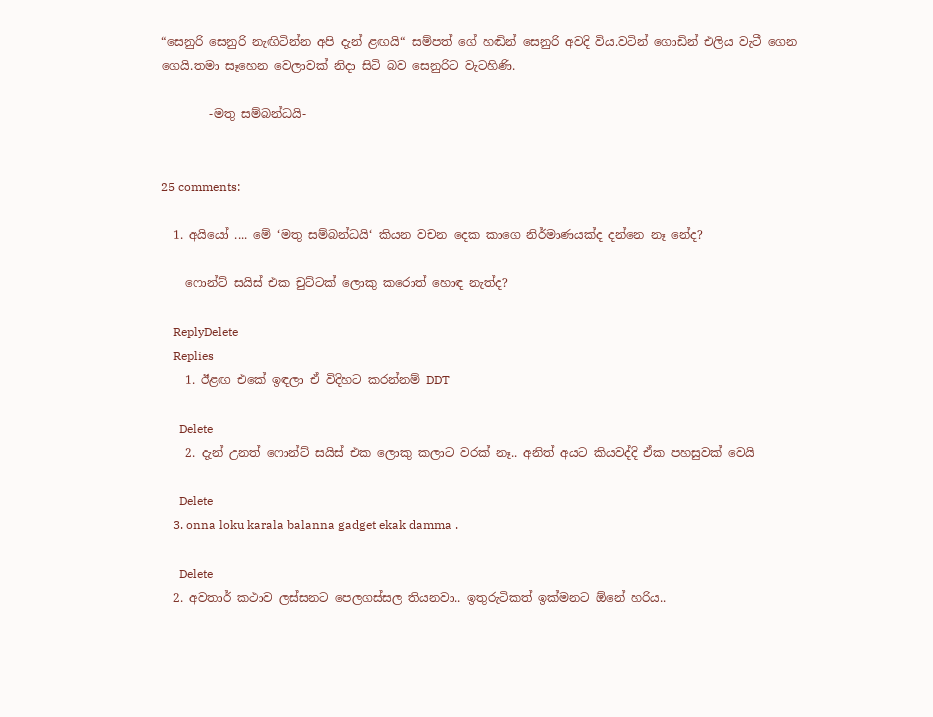“සෙනුරි සෙනුරි නැඟිටින්න අපි දැන් ළඟයි“ සම්පත් ගේ හඬින් සෙනුරි අවදි විය.වටින් ගොඩින් එලිය වැටී ගෙන ගෙයි.තමා සෑහෙන වෙලාවක් නිදා සිටි බව සෙනුරිට වැටහිණි.

        -මතු සම්බන්ධයි-


25 comments:

  1. අයියෝ .... මේ ‘මතු සම්බන්ධයි‘ කියන වචන දෙක කාගෙ නිර්මාණයක්ද දන්නෙ නෑ නේද?

    ෆොන්ට් සයිස් එක චුට්ටක් ලොකු කරොත් හොඳ නැත්ද?

    ReplyDelete
    Replies
    1. ඊළඟ එකේ ඉඳලා ඒ විදිහට කරන්නම් DDT

      Delete
    2. දැන් උනත් ෆොන්ට් සයිස් එක ලොකු කලාට වරක් නෑ.. අනිත් අයට කියවද්දි ඒක පහසුවක් වෙයි

      Delete
    3. onna loku karala balanna gadget ekak damma .

      Delete
  2. අවතාර් කථාව ලස්සනට පෙලගස්සල තියනවා.. ඉතුරුටිකත් ඉක්මනට ඕනේ හරිය..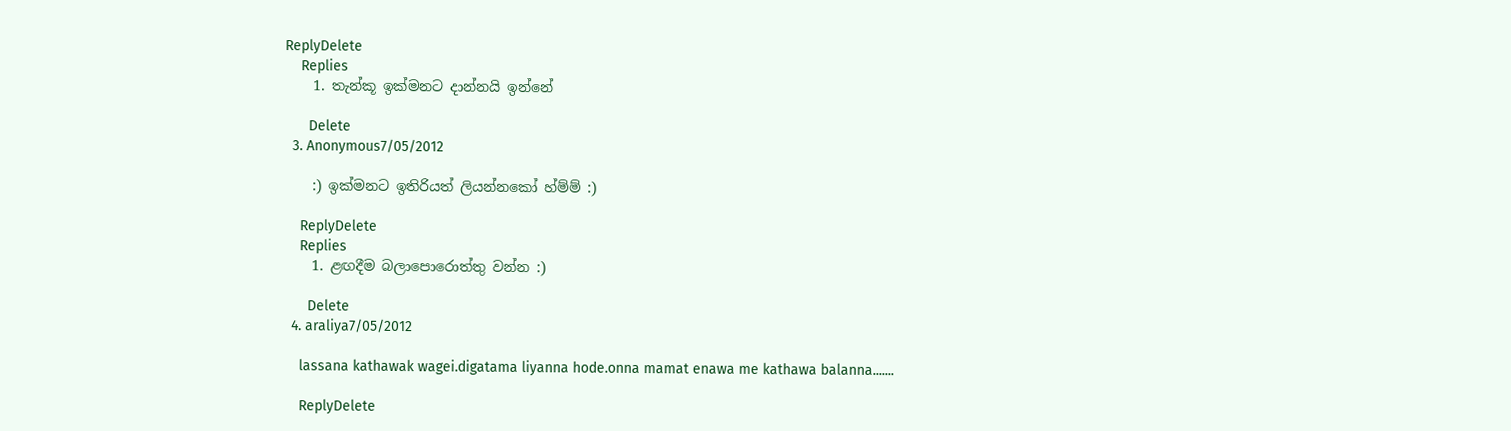ReplyDelete
    Replies
    1. තැන්කූ ඉක්මනට දාන්නයි ඉන්නේ

      Delete
  3. Anonymous7/05/2012

    :) ඉක්මනට ඉතිරියත් ලියන්නකෝ හ්ම්ම් :)

    ReplyDelete
    Replies
    1. ළඟදීම බලාපොරොත්තු වන්න :)

      Delete
  4. araliya7/05/2012

    lassana kathawak wagei.digatama liyanna hode.onna mamat enawa me kathawa balanna.......

    ReplyDelete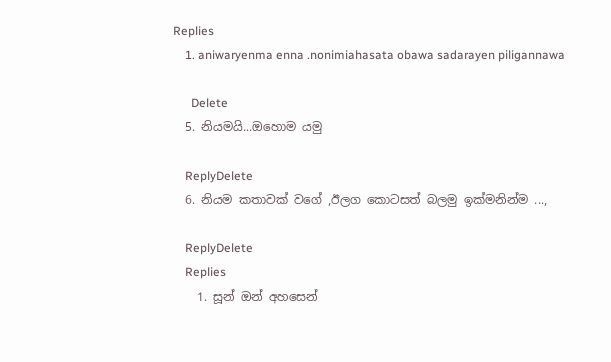Replies
    1. aniwaryenma enna .nonimiahasata obawa sadarayen piligannawa

      Delete
  5. නියමයි...ඔහොම යමු

    ReplyDelete
  6. නියම කතාවක් වගේ ,ඊලග කොටසත් බලමු ඉක්මනින්ම ...,

    ReplyDelete
    Replies
    1. සූන් ඔන් අහසෙන්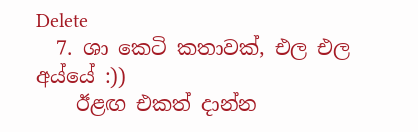Delete
  7. ශා කෙටි කතාවක්, එල එල අය්යේ :))
    ඊළඟ එකත් දාන්න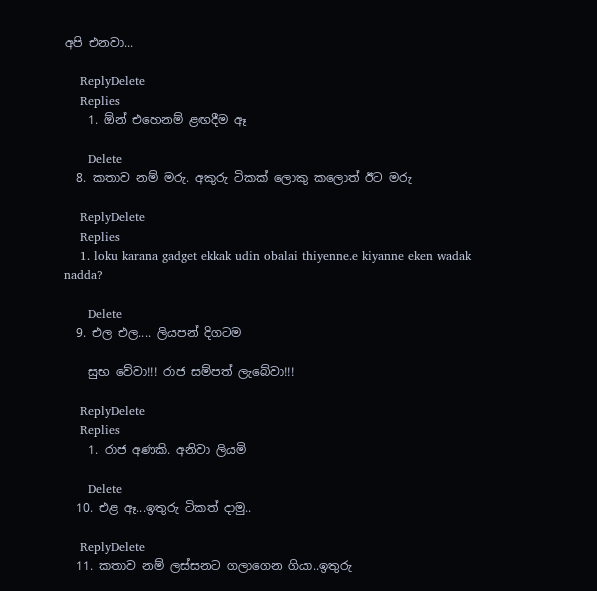අපි එනවා...

    ReplyDelete
    Replies
    1. ඕන් එහෙනම් ළඟදීම ඈ

      Delete
  8. කතාව නම් මරු. අකුරු ටිකක් ලොකු කලොත් ඊට මරු

    ReplyDelete
    Replies
    1. loku karana gadget ekkak udin obalai thiyenne.e kiyanne eken wadak nadda?

      Delete
  9. එල එල.... ලියපන් දිගටම

    සුභ වේවා!!! රාජ සම්පත් ලැබේවා!!!

    ReplyDelete
    Replies
    1. රාජ අණකි. අනිවා ලියමි

      Delete
  10. එළ ඈ...ඉතුරු ටිකත් දාමු..

    ReplyDelete
  11. කතාව නම් ලස්සනට ගලාගෙන ගියා..ඉතුරු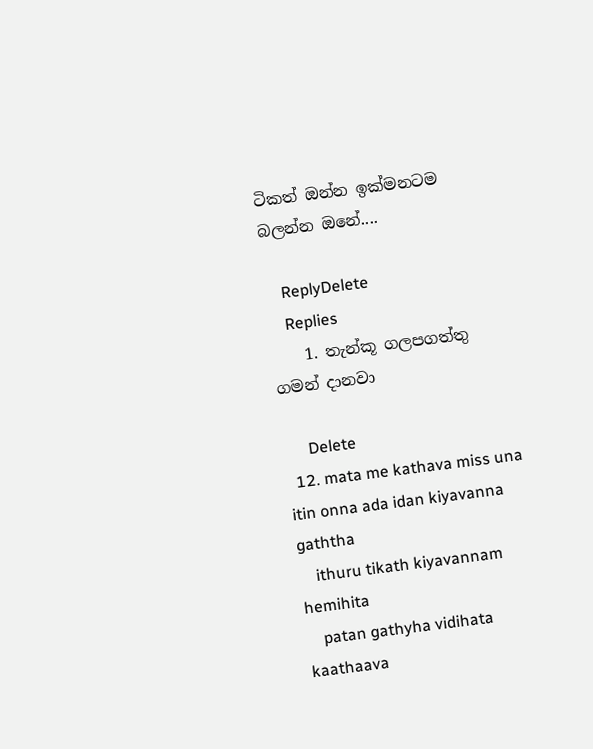ටිකත් ඔන්න ඉක්මනටම බලන්න ඔනේ....

    ReplyDelete
    Replies
    1. තැන්කූ ගලපගත්තු ගමන් දානවා

      Delete
  12. mata me kathava miss una itin onna ada idan kiyavanna gaththa
    ithuru tikath kiyavannam hemihita
    patan gathyha vidihata kaathaava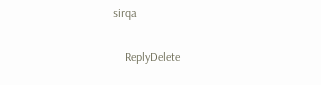sirqa

    ReplyDelete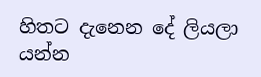හිතට දැනෙන දේ ලියලා යන්න